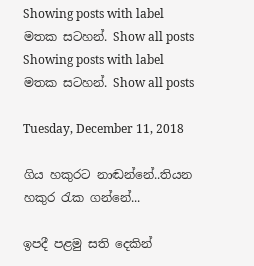Showing posts with label මතක සටහන්. Show all posts
Showing posts with label මතක සටහන්. Show all posts

Tuesday, December 11, 2018

ගිය හකුරට නාඬන්නේ..තියන හකුර රැක ගන්නේ...

ඉපදී පළමු සති දෙකින්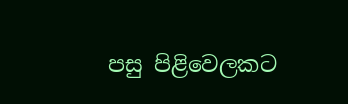පසු පිළිවෙලකට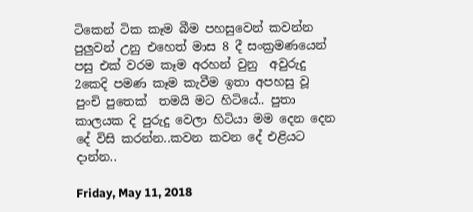ටිකෙන් ටික කෑම බීම පහසුවෙන් කවන්න පුලුවන් උනු එහෙත් මාස 8 දී සංක්‍රමණයෙන් පසු එක් වරම කෑම අරහන් වුනු  අවුරුදු 2කෙදි පමණ කෑම කැවීම ඉතා අපහසු වූ පුංචි පුතෙක්  තමයි මට හිටියේ.. පුතා කාලයක දි පුරුදු වෙලා හිටියා මම දෙන දෙන දේ විසි කරන්න..කවන කවන දේ එළියට දාන්න..

Friday, May 11, 2018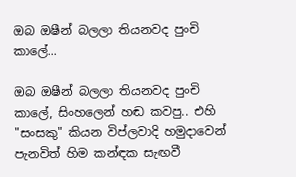ඔබ ඔෂීන් බලලා තියනවද පුංචි කාලේ...

ඔබ ඔෂීන් බලලා තියනවද පුංචි කාලේ, සිංහලෙන් හඬ කවපු.. එහි "සංසකු" කියන විප්ලවාදි හමුදාවෙන් පැනවිත් හිම කන්ඳක සැඟවී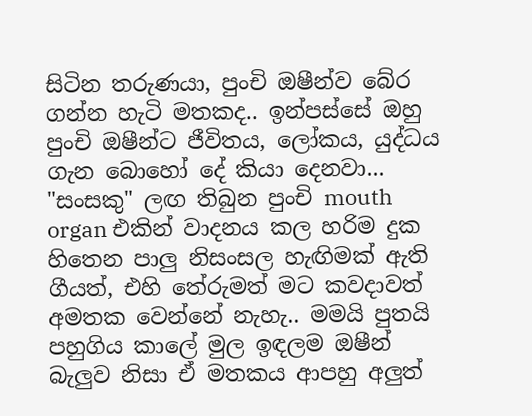සිටින තරුණයා, පුංචි ඔෂීන්ව බේර ගන්න හැටි මතකද.. ඉන්පස්සේ ඔහු පුංචි ඔෂීන්ට ජීවිතය, ලෝකය, යුද්ධය ගැන බොහෝ දේ කියා දෙනවා... "සංසකු" ලඟ තිබුන පුංචි mouth organ එකින් වාදනය කල හරිම දුක හිතෙන පාලු නිසංසල හැඟිමක් ඇති ගීයත්, එහි තේරුමත් මට කවදාවත් අමතක වෙන්නේ නැහැ.. මමයි පුතයි පහුගිය කාලේ මුල ඉඳලම ඔෂීන් බැලුව නිසා ඒ මතකය ආපහු අලුත්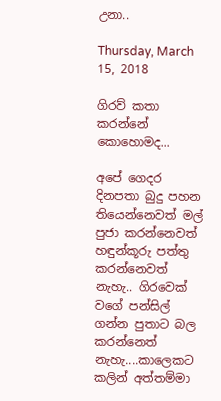උනා..

Thursday, March 15, 2018

ගිරව් කතා කරන්නේ කොහොමද...

අපේ ගෙදර දිනපතා බුදු පහන තියෙන්නෙවත් මල් පුජා කරන්නෙවත් හඳුන්කූරු පත්තු කරන්නෙවත් නැහැ.. ගිරවෙක් වගේ පන්සිල් ගන්න පුතාට බල කරන්නෙත් නැහැ....කාලෙකට කලින් අත්තම්මා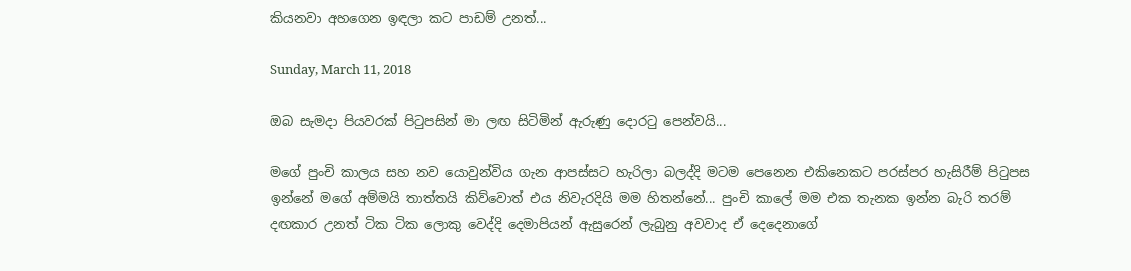කියනවා අහගෙන ඉඳලා කට පාඩම් උනත්...

Sunday, March 11, 2018

ඔබ සැමදා පියවරක් පිටුපසින් මා ලඟ සිටිමින් ඇරුණු දොරටු පෙන්වයි...

මගේ පුංචි කාලය සහ නව යොවුන්විය ගැන ආපස්සට හැරිලා බලද්දි මටම පෙනෙන එකිනෙකට පරස්පර හැසිරීම් පිටුපස ඉන්නේ මගේ අම්මයි තාත්තයි කිව්වොත් එය නිවැරදියි මම හිතන්නේ... පුංචි කාලේ මම එක තැනක ඉන්න බැරි තරම් දඟකාර උනත් ටික ටික ලොකු වෙද්දි දෙමාපියන් ඇසුරෙන් ලැබුනු අවවාද ඒ දෙදෙනාගේ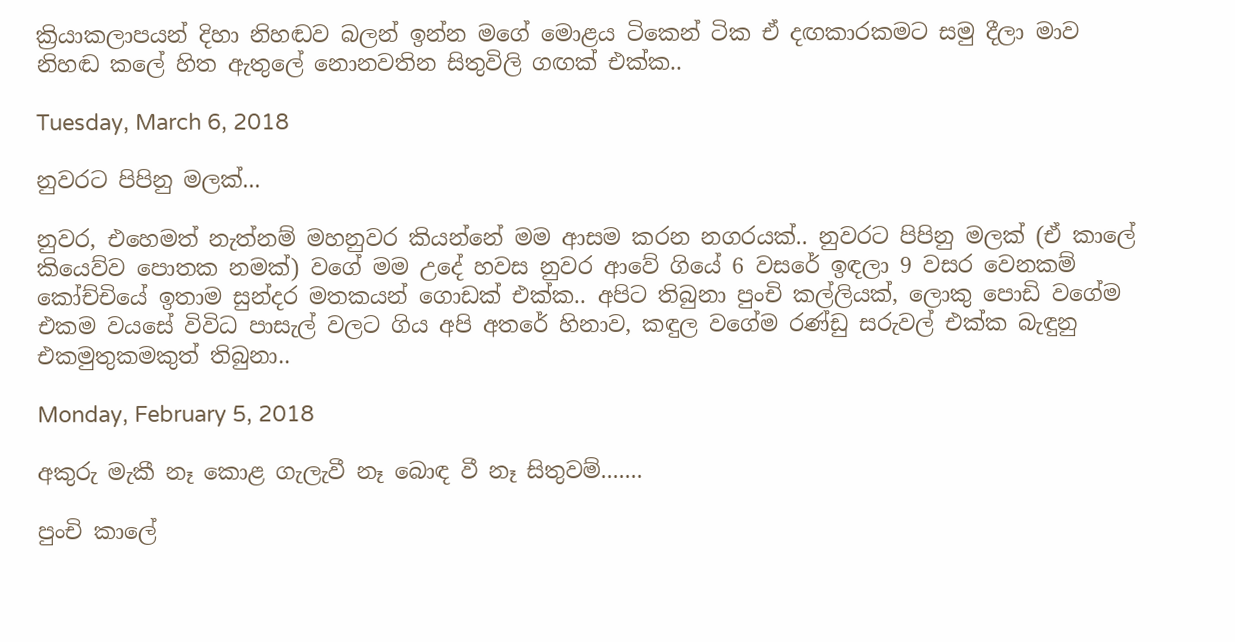ක්‍රියාකලාපයන් දිහා නිහඬව බලන් ඉන්න මගේ මොළය ටිකෙන් ටික ඒ දඟකාරකමට සමු දීලා මාව නිහඬ කලේ හිත ඇතුලේ නොනවතින සිතුවිලි ගඟක් එක්ක..

Tuesday, March 6, 2018

නුවරට පිපිනු මලක්...

නුවර, එහෙමත් නැත්නම් මහනුවර කියන්නේ මම ආසම කරන නගරයක්.. නුවරට පිපිනු මලක් (ඒ කාලේ කියෙව්ව පොතක නමක්) වගේ මම උදේ හවස නුවර ආවේ ගියේ 6 වසරේ ඉඳලා 9 වසර වෙනකම් කෝච්චියේ ඉතාම සුන්දර මතකයන් ගොඩක් එක්ක.. අපිට තිබුනා පුංචි කල්ලියක්, ලොකු පොඩි වගේම එකම වයසේ විවිධ පාසැල් වලට ගිය අපි අතරේ හිනාව, කඳුල වගේම රණ්ඩු සරුවල් එක්ක බැඳුනු එකමුතුකමකුත් තිබුනා..

Monday, February 5, 2018

අකුරු මැකී නෑ කොළ ගැලැවී නෑ බොඳ වී නෑ සිතුවම්.......

පුංචි කාලේ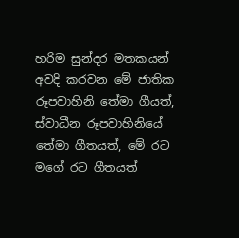හරිම සුන්දර මතකයන් අවදි කරවන මේ ජාතික  රූපවාහිනි තේමා ගීයත්, ස්වාධීන රූපවාහිනියේ තේමා ගීතයත්, මේ රට මගේ රට ගීතයත්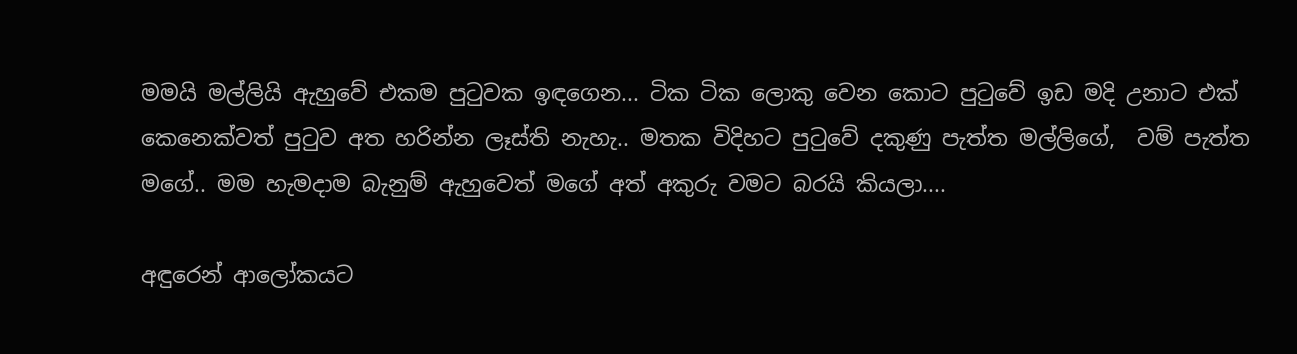මමයි මල්ලියි ඇහුවේ එකම පුටුවක ඉඳගෙන... ටික ටික ලොකු වෙන කොට පුටුවේ ඉඩ මදි උනාට එක් කෙනෙක්වත් පුටුව අත හරින්න ලෑස්ති නැහැ.. මතක විදිහට පුටුවේ දකුණු පැත්ත මල්ලිගේ,  වම් පැත්ත මගේ.. මම හැමදාම බැනුම් ඇහුවෙත් මගේ අත් අකුරු වමට බරයි කියලා....

අඳුරෙන් ආලෝකයට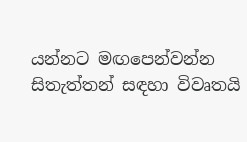යන්නට මඟපෙන්වන්න සිතැත්තන් සඳහා විවෘතයි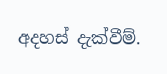අදහස් දැක්වීම්.